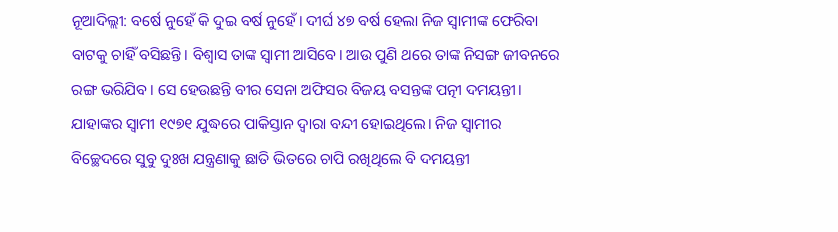ନୂଆଦିଲ୍ଲୀ: ବର୍ଷେ ନୁହେଁ କି ଦୁଇ ବର୍ଷ ନୁହେଁ। ଦୀର୍ଘ ୪୭ ବର୍ଷ ହେଲା ନିଜ ସ୍ୱାମୀଙ୍କ ଫେରିବା ବାଟକୁ ଚାହିଁ ବସିଛନ୍ତି। ବିଶ୍ୱାସ ତାଙ୍କ ସ୍ୱାମୀ ଆସିବେ। ଆଉ ପୁଣି ଥରେ ତାଙ୍କ ନିସଙ୍ଗ ଜୀବନରେ ରଙ୍ଗ ଭରିଯିବ। ସେ ହେଉଛନ୍ତି ବୀର ସେନା ଅଫିସର ବିଜୟ ବସନ୍ତଙ୍କ ପତ୍ନୀ ଦମୟନ୍ତୀ। ଯାହାଙ୍କର ସ୍ୱାମୀ ୧୯୭୧ ଯୁଦ୍ଧରେ ପାକିସ୍ତାନ ଦ୍ୱାରା ବନ୍ଦୀ ହୋଇଥିଲେ। ନିଜ ସ୍ୱାମୀର ବିଚ୍ଛେଦରେ ସୁବୁ ଦୁଃଖ ଯନ୍ତ୍ରଣାକୁ ଛାତି ଭିତରେ ଚାପି ରଖିଥିଲେ ବି ଦମୟନ୍ତୀ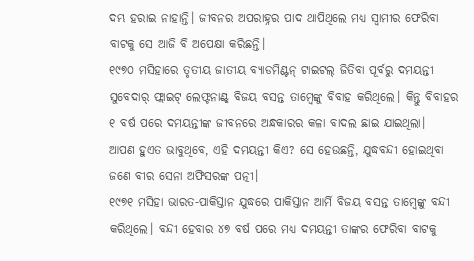ଦମ୍ଭ ହରାଇ ନାହାନ୍ତି। ଜୀବନର ଅପରାହ୍ନର ପାଦ ଥାପିଥିଲେ ମଧ୍ୟ ସ୍ୱାମୀର ଫେରିବା ବାଟକୁ ସେ ଆଜି ବି ଅପେକ୍ଷା କରିଛନ୍ତି।
୧୯୭୦ ମସିହାରେ ତୃତୀୟ ଜାତୀୟ ବ୍ୟାଡମିଣ୍ଟନ୍ ଟାଇଟଲ୍ ଜିତିବା ପୂର୍ବରୁ ଦମୟନ୍ତୀ ସୁବେଦାର୍ ଫ୍ଲାଇଟ୍ ଲେଫ୍ଟନାଣ୍ଟ୍ ବିଜୟ ବସନ୍ତ ତାମ୍ୱେଙ୍କୁ ବିବାହ କରିଥିଲେ। କିନ୍ତୁ ବିବାହର ୧ ବର୍ଷ ପରେ ଦମୟନ୍ତୀଙ୍କ ଜୀବନରେ ଅନ୍ଧକାରର କଳା ବାଦଲ ଛାଇ ଯାଇଥିଲା।
ଆପଣ ହୁଏତ ଭାବୁଥିବେ, ଏହି ଦମୟନ୍ତୀ କିଏ? ସେ ହେଉଛନ୍ତି, ଯୁଦ୍ଧବନ୍ଦୀ ହୋଇଥିବା ଜଣେ ବୀର ସେନା ଅଫିସରଙ୍କ ପତ୍ନୀ।
୧୯୭୧ ମସିହା ଭାରତ-ପାକିସ୍ତାନ ଯୁଦ୍ଧରେ ପାକିସ୍ତାନ ଆର୍ମି ବିଜୟ ବସନ୍ତ ତାମ୍ୱେଙ୍କୁ ବନ୍ଦୀ କରିଥିଲେ। ବନ୍ଦୀ ହେବାର ୪୭ ବର୍ଷ ପରେ ମଧ୍ୟ ଦମୟନ୍ତୀ ତାଙ୍କର ଫେରିବା ବାଟକୁ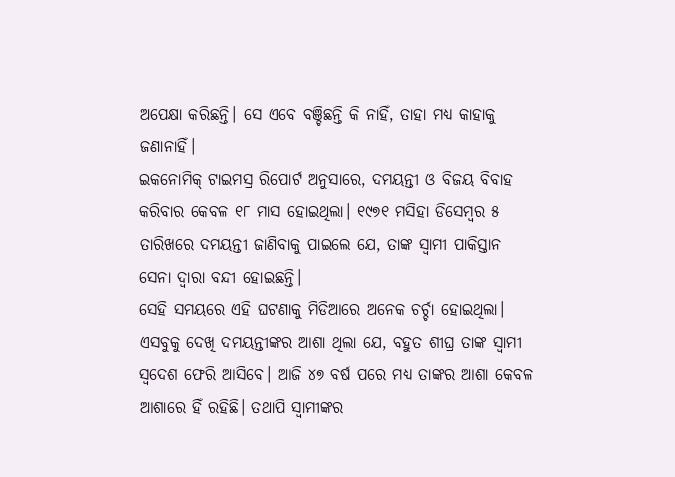ଅପେକ୍ଷା କରିଛନ୍ତି। ସେ ଏବେ ବଞ୍ଚିଛନ୍ତି କି ନାହିଁ, ତାହା ମଧ୍ୟ କାହାକୁ ଜଣାନାହିଁ।
ଇକନୋମିକ୍ ଟାଇମସ୍ର ରିପୋର୍ଟ ଅନୁସାରେ, ଦମୟନ୍ତୀ ଓ ବିଜୟ ବିବାହ କରିବାର କେବଳ ୧୮ ମାସ ହୋଇଥିଲା। ୧୯୭୧ ମସିହା ଡିସେମ୍ୱର ୫ ତାରିଖରେ ଦମୟନ୍ତୀ ଜାଣିବାକୁ ପାଇଲେ ଯେ, ତାଙ୍କ ସ୍ୱାମୀ ପାକିସ୍ତାନ ସେନା ଦ୍ୱାରା ବନ୍ଦୀ ହୋଇଛନ୍ତି।
ସେହି ସମୟରେ ଏହି ଘଟଣାକୁ ମିଡିଆରେ ଅନେକ ଚର୍ଚ୍ଚା ହୋଇଥିଲା। ଏସବୁକୁ ଦେଖି ଦମୟନ୍ତୀଙ୍କର ଆଶା ଥିଲା ଯେ, ବହୁତ ଶୀଘ୍ର ତାଙ୍କ ସ୍ୱାମୀ ସ୍ୱଦେଶ ଫେରି ଆସିବେ। ଆଜି ୪୭ ବର୍ଷ ପରେ ମଧ୍ୟ ତାଙ୍କର ଆଶା କେବଳ ଆଶାରେ ହିଁ ରହିଛି। ତଥାପି ସ୍ୱାମୀଙ୍କର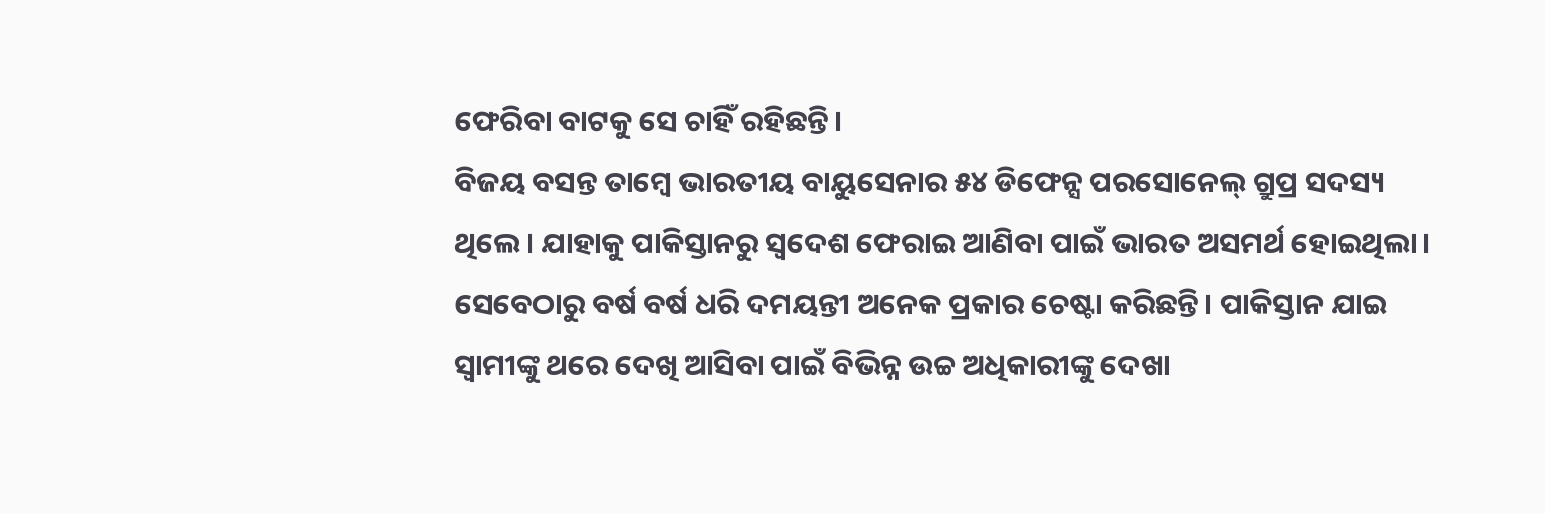ଫେରିବା ବାଟକୁ ସେ ଚାହିଁ ରହିଛନ୍ତି।
ବିଜୟ ବସନ୍ତ ତାମ୍ୱେ ଭାରତୀୟ ବାୟୁସେନାର ୫୪ ଡିଫେନ୍ସ ପରସୋନେଲ୍ ଗ୍ରୁପ୍ର ସଦସ୍ୟ ଥିଲେ। ଯାହାକୁ ପାକିସ୍ତାନରୁ ସ୍ୱଦେଶ ଫେରାଇ ଆଣିବା ପାଇଁ ଭାରତ ଅସମର୍ଥ ହୋଇଥିଲା।
ସେବେଠାରୁ ବର୍ଷ ବର୍ଷ ଧରି ଦମୟନ୍ତୀ ଅନେକ ପ୍ରକାର ଚେଷ୍ଟା କରିଛନ୍ତି। ପାକିସ୍ତାନ ଯାଇ ସ୍ୱାମୀଙ୍କୁ ଥରେ ଦେଖି ଆସିବା ପାଇଁ ବିଭିନ୍ନ ଉଚ୍ଚ ଅଧିକାରୀଙ୍କୁ ଦେଖା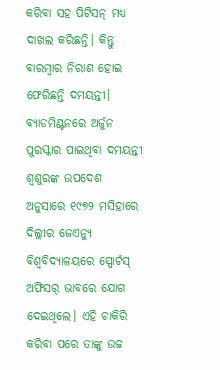କରିବା ସହ ପିଟିସନ୍ ମଧ୍ୟ ଦାଖଲ କରିଛନ୍ତି। କିନ୍ତୁ ବାରମ୍ୱାର ନିରାଶ ହୋଇ ଫେରିଛନ୍ତି ଦମୟନ୍ତୀ।
ବ୍ୟାଡମିଣ୍ଟନରେ ଅର୍ଜୁନ ପୁରସ୍କାର ପାଇଥିବା ଦମୟନ୍ତୀ ଶ୍ୱଶୁରଙ୍କ ଉପଦେଶ ଅନୁସାରେ ୧୯୭୨ ମସିହାରେ ଦିଲ୍ଲୀର ଜେଏନ୍ୟୁ ବିଶ୍ୱବିଦ୍ୟାଳୟରେ ସ୍ପୋର୍ଟସ୍ ଅଫିସର୍ ଭାବରେ ଯୋଗ ଦେଇଥିଲେ। ଏହି ଚାକିରି କରିବା ପରେ ତାଙ୍କୁ ଉଚ୍ଚ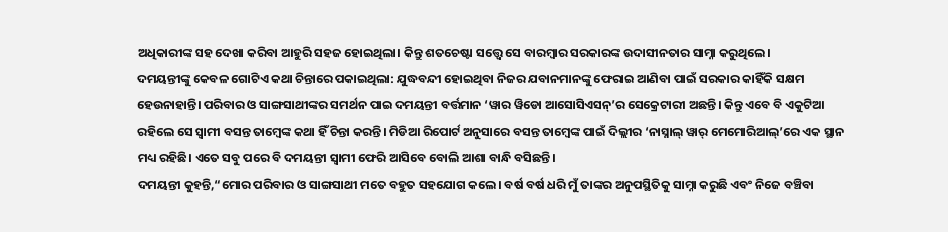ଅଧିକାରୀଙ୍କ ସହ ଦେଖା କରିବା ଆହୁରି ସହଜ ହୋଇଥିଲା। କିନ୍ତୁ ଶତଚେଷ୍ଟା ସତ୍ତ୍ୱେ ସେ ବାରମ୍ୱାର ସରକାରଙ୍କ ଉଦାସୀନତାର ସାମ୍ନା କରୁଥିଲେ।
ଦମୟନ୍ତୀଙ୍କୁ କେବଳ ଗୋଟିଏ କଥା ଚିନ୍ତାରେ ପକାଇଥିଲା: ଯୁଦ୍ଧବନ୍ଦୀ ହୋଇଥିବା ନିଜର ଯବାନମାନଙ୍କୁ ଫେରାଇ ଆଣିବା ପାଇଁ ସରକାର କାହିଁକି ସକ୍ଷମ ହେଉନାହାନ୍ତି। ପରିବାର ଓ ସାଙ୍ଗସାଥୀଙ୍କର ସମର୍ଥନ ପାଇ ଦମୟନ୍ତୀ ବର୍ତ୍ତମାନ ‘ୱାର ୱିଡୋ ଆସୋସିଏସନ୍’ର ସେକ୍ରେଟାରୀ ଅଛନ୍ତି। କିନ୍ତୁ ଏବେ ବି ଏକୁଟିଆ ରହିଲେ ସେ ସ୍ୱାମୀ ବସନ୍ତ ତାମ୍ୱେଙ୍କ କଥା ହିଁ ଚିନ୍ତା କରନ୍ତି। ମିଡିଆ ରିପୋର୍ଟ ଅନୁସାରେ ବସନ୍ତ ତାମ୍ୱେଙ୍କ ପାଇଁ ଦିଲ୍ଲୀର ‘ନାସ୍ନାଲ୍ ୱାର୍ ମେମୋରିଆଲ୍’ରେ ଏକ ସ୍ଥାନ ମଧ୍ୟ ରହିଛି। ଏତେ ସବୁ ପରେ ବି ଦମୟନ୍ତୀ ସ୍ୱାମୀ ଫେରି ଆସିବେ ବୋଲି ଆଶା ବାନ୍ଧି ବସିଛନ୍ତି।
ଦମୟନ୍ତୀ କୁହନ୍ତି,“ମୋର ପରିବାର ଓ ସାଙ୍ଗସାଥୀ ମତେ ବହୁତ ସହଯୋଗ କଲେ। ବର୍ଷ ବର୍ଷ ଧରି ମୁଁ ତାଙ୍କର ଅନୁପସ୍ଥିତିକୁ ସାମ୍ନା କରୁଛି ଏବଂ ନିଜେ ବଞ୍ଚିବା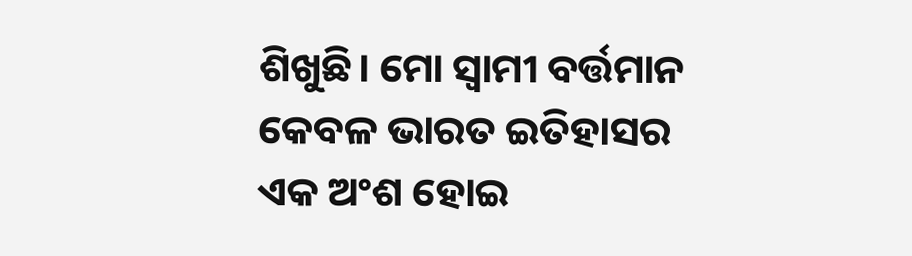ଶିଖୁଛି। ମୋ ସ୍ୱାମୀ ବର୍ତ୍ତମାନ କେବଳ ଭାରତ ଇତିହାସର ଏକ ଅଂଶ ହୋଇ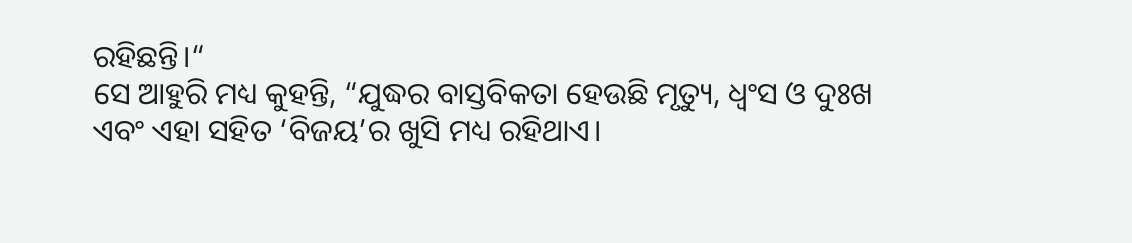ରହିଛନ୍ତି।“
ସେ ଆହୁରି ମଧ୍ୟ କୁହନ୍ତି, “ଯୁଦ୍ଧର ବାସ୍ତବିକତା ହେଉଛି ମୃତ୍ୟୁ, ଧ୍ୱଂସ ଓ ଦୁଃଖ ଏବଂ ଏହା ସହିତ ‘ବିଜୟ’ର ଖୁସି ମଧ୍ୟ ରହିଥାଏ।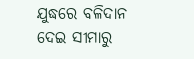ଯୁଦ୍ଧରେ ବଳିଦାନ ଦେଇ ସୀମାରୁ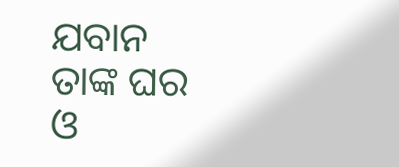ଯବାନ ତାଙ୍କ ଘର ଓ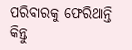ପରିବାରକୁ ଫେରିଥାନ୍ତି କିନ୍ତୁ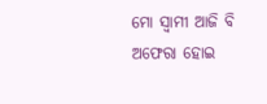ମୋ ସ୍ୱାମୀ ଆଜି ବି ଅଫେରା ହୋଇ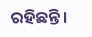ରହିଛନ୍ତି।